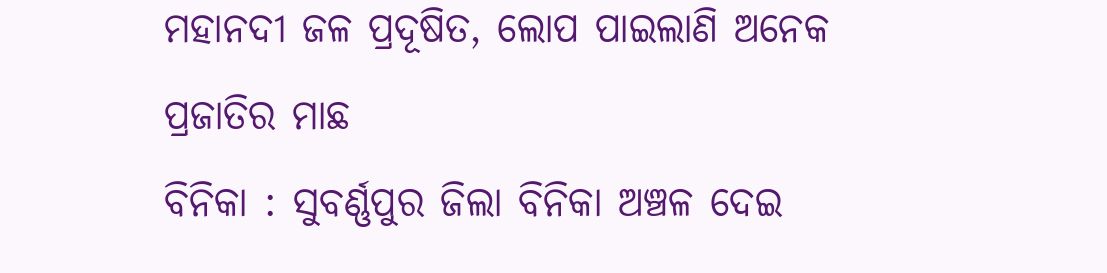ମହାନଦୀ ଜଳ ପ୍ରଦୂଷିତ, ଲୋପ ପାଇଲାଣି ଅନେକ ପ୍ରଜାତିର ମାଛ
ବିନିକା : ସୁବର୍ଣ୍ଣପୁର ଜିଲା ବିନିକା ଅଞ୍ଚଳ ଦେଇ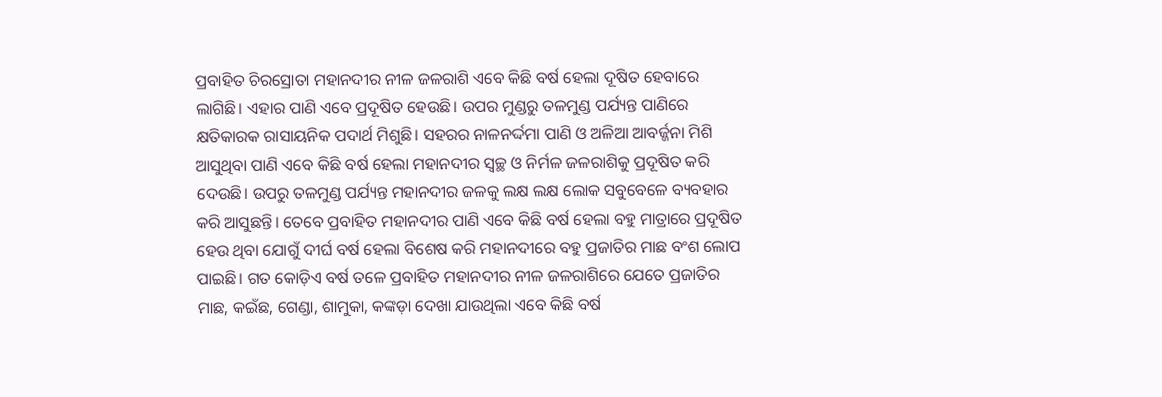ପ୍ରବାହିତ ଚିରସ୍ରୋତା ମହାନଦୀର ନୀଳ ଜଳରାଶି ଏବେ କିଛି ବର୍ଷ ହେଲା ଦୂଷିତ ହେବାରେ ଲାଗିଛି। ଏହାର ପାଣି ଏବେ ପ୍ରଦୂଷିତ ହେଉଛି। ଉପର ମୁଣ୍ଡରୁ ତଳମୁଣ୍ଡ ପର୍ଯ୍ୟନ୍ତ ପାଣିରେ କ୍ଷତିକାରକ ରାସାୟନିକ ପଦାର୍ଥ ମିଶୁଛି। ସହରର ନାଳନର୍ଦ୍ଦମା ପାଣି ଓ ଅଳିଆ ଆବର୍ଜ୍ଜନା ମିଶି ଆସୁଥିବା ପାଣି ଏବେ କିଛି ବର୍ଷ ହେଲା ମହାନଦୀର ସ୍ବଚ୍ଛ ଓ ନିର୍ମଳ ଜଳରାଶିକୁ ପ୍ରଦୂଷିତ କରି ଦେଉଛି। ଉପରୁ ତଳମୁଣ୍ଡ ପର୍ଯ୍ୟନ୍ତ ମହାନଦୀର ଜଳକୁ ଲକ୍ଷ ଲକ୍ଷ ଲୋକ ସବୁବେଳେ ବ୍ୟବହାର କରି ଆସୁଛନ୍ତି। ତେବେ ପ୍ରବାହିତ ମହାନଦୀର ପାଣି ଏବେ କିଛି ବର୍ଷ ହେଲା ବହୁ ମାତ୍ରାରେ ପ୍ରଦୂଷିତ ହେଉ ଥିବା ଯୋଗୁଁ ଦୀର୍ଘ ବର୍ଷ ହେଲା ବିଶେଷ କରି ମହାନଦୀରେ ବହୁ ପ୍ରଜାତିର ମାଛ ବଂଶ ଲୋପ ପାଇଛି। ଗତ କୋଡ଼ିଏ ବର୍ଷ ତଳେ ପ୍ରବାହିତ ମହାନଦୀର ନୀଳ ଜଳରାଶିରେ ଯେତେ ପ୍ରଜାତିର ମାଛ, କଇଁଛ, ଗେଣ୍ଡା, ଶାମୁକା, କଙ୍କଡ଼ା ଦେଖା ଯାଉଥିଲା ଏବେ କିଛି ବର୍ଷ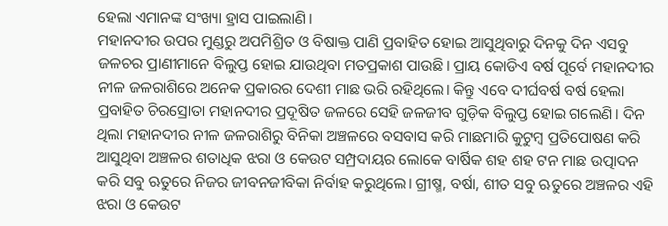ହେଲା ଏମାନଙ୍କ ସଂଖ୍ୟା ହ୍ରାସ ପାଇଲାଣି।
ମହାନଦୀର ଉପର ମୁଣ୍ଡରୁ ଅପମିଶ୍ରିତ ଓ ବିଷାକ୍ତ ପାଣି ପ୍ରବାହିତ ହୋଇ ଆସୁଥିବାରୁ ଦିନକୁ ଦିନ ଏସବୁ ଜଳଚର ପ୍ରାଣୀମାନେ ବିଲୁପ୍ତ ହୋଇ ଯାଉଥିବା ମତପ୍ରକାଶ ପାଉଛି। ପ୍ରାୟ କୋଡିଏ ବର୍ଷ ପୂର୍ବେ ମହାନଦୀର ନୀଳ ଜଳରାଶିରେ ଅନେକ ପ୍ରକାରର ଦେଶୀ ମାଛ ଭରି ରହିଥିଲେ। କିନ୍ତୁ ଏବେ ଦୀର୍ଘବର୍ଷ ବର୍ଷ ହେଲା ପ୍ରବାହିତ ଚିରସ୍ରୋତା ମହାନଦୀର ପ୍ରଦୂଷିତ ଜଳରେ ସେହି ଜଳଜୀବ ଗୁଡ଼ିକ ବିଲୁପ୍ତ ହୋଇ ଗଲେଣି। ଦିନ ଥିଲା ମହାନଦୀର ନୀଳ ଜଳରାଶିରୁ ବିନିକା ଅଞ୍ଚଳରେ ବସବାସ କରି ମାଛମାରି କୁଟୁମ୍ବ ପ୍ରତିପୋଷଣ କରି ଆସୁଥିବା ଅଞ୍ଚଳର ଶତାଧିକ ଝରା ଓ କେଉଟ ସମ୍ପ୍ରଦାୟର ଲୋକେ ବାର୍ଷିକ ଶହ ଶହ ଟନ ମାଛ ଉତ୍ପାଦନ କରି ସବୁ ଋତୁରେ ନିଜର ଜୀବନଜୀବିକା ନିର୍ବାହ କରୁଥିଲେ। ଗ୍ରୀଷ୍ମ, ବର୍ଷା, ଶୀତ ସବୁ ଋତୁରେ ଅଞ୍ଚଳର ଏହି ଝରା ଓ କେଉଟ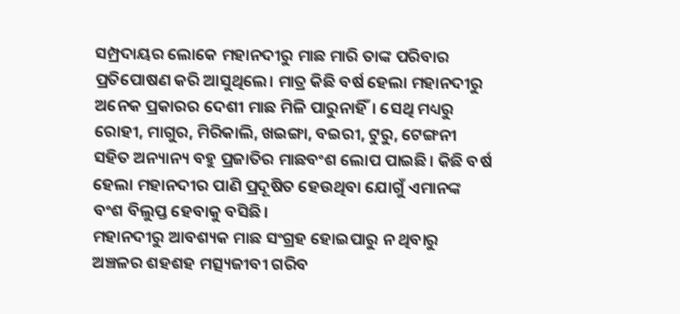ସମ୍ପ୍ରଦାୟର ଲୋକେ ମହାନଦୀରୁ ମାଛ ମାରି ତାଙ୍କ ପରିବାର ପ୍ରତିପୋଷଣ କରି ଆସୁଥିଲେ। ମାତ୍ର କିଛି ବର୍ଷ ହେଲା ମହାନଦୀରୁ ଅନେକ ପ୍ରକାରର ଦେଶୀ ମାଛ ମିଳି ପାରୁନାହିଁ। ସେଥି ମଧ୍ୟରୁ ରୋହୀ, ମାଗୁର, ମିରିକାଲି, ଖଇଙ୍ଗା, ବଇରୀ, ଟୁରୁ, ଟେଙ୍ଗନୀ ସହିତ ଅନ୍ୟାନ୍ୟ ବହୁ ପ୍ରଜାତିର ମାଛବଂଶ ଲୋପ ପାଇଛି। କିଛି ବର୍ଷ ହେଲା ମହାନଦୀର ପାଣି ପ୍ରଦୂଷିତ ହେଉଥିବା ଯୋଗୁଁ ଏମାନଙ୍କ ବଂଶ ବିଲୁପ୍ତ ହେବାକୁ ବସିଛି।
ମହାନଦୀରୁ ଆବଶ୍ୟକ ମାଛ ସଂଗ୍ରହ ହୋଇପାରୁ ନ ଥିବାରୁ ଅଞ୍ଚଳର ଶହଶହ ମତ୍ସ୍ୟଜୀବୀ ଗରିବ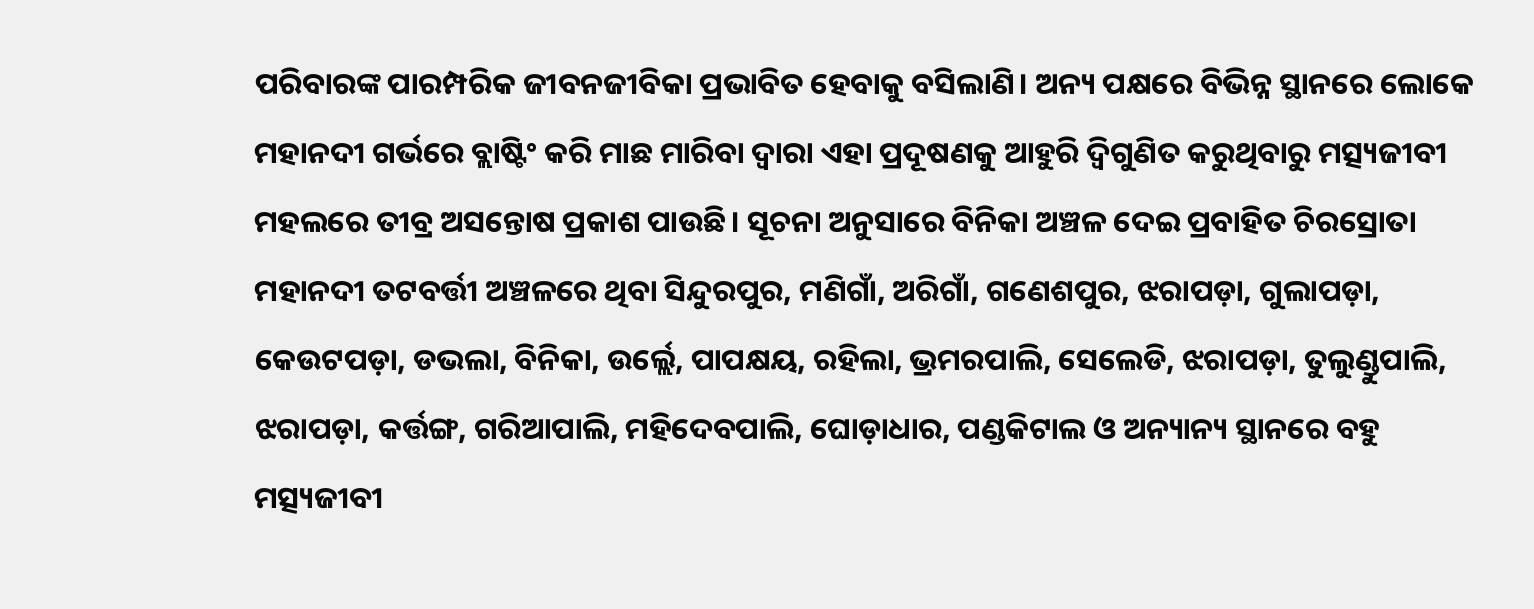ପରିବାରଙ୍କ ପାରମ୍ପରିକ ଜୀବନଜୀବିକା ପ୍ରଭାବିତ ହେବାକୁ ବସିଲାଣି। ଅନ୍ୟ ପକ୍ଷରେ ବିଭିନ୍ନ ସ୍ଥାନରେ ଲୋକେ ମହାନଦୀ ଗର୍ଭରେ ବ୍ଲାଷ୍ଟିଂ କରି ମାଛ ମାରିବା ଦ୍ବାରା ଏହା ପ୍ରଦୂଷଣକୁ ଆହୁରି ଦ୍ବିଗୁଣିତ କରୁଥିବାରୁ ମତ୍ସ୍ୟଜୀବୀ ମହଲରେ ତୀବ୍ର ଅସନ୍ତୋଷ ପ୍ରକାଶ ପାଉଛି। ସୂଚନା ଅନୁସାରେ ବିନିକା ଅଞ୍ଚଳ ଦେଇ ପ୍ରବାହିତ ଚିରସ୍ରୋତା ମହାନଦୀ ତଟବର୍ତ୍ତୀ ଅଞ୍ଚଳରେ ଥିବା ସିନ୍ଦୁରପୁର, ମଣିଗାଁ, ଅରିଗାଁ, ଗଣେଶପୁର, ଝରାପଡ଼ା, ଗୁଲାପଡ଼ା, କେଉଟପଡ଼ା, ଡଭଲା, ବିନିକା, ଉର୍ଲ୍ଲେ, ପାପକ୍ଷୟ, ରହିଲା, ଭ୍ରମରପାଲି, ସେଲେଡି, ଝରାପଡ଼ା, ତୁଲୁଣ୍ଡୁପାଲି, ଝରାପଡ଼ା, କର୍ତ୍ତଙ୍ଗ, ଗରିଆପାଲି, ମହିଦେବପାଲି, ଘୋଡ଼ାଧାର, ପଣ୍ଡକିଟାଲ ଓ ଅନ୍ୟାନ୍ୟ ସ୍ଥାନରେ ବହୁ ମତ୍ସ୍ୟଜୀବୀ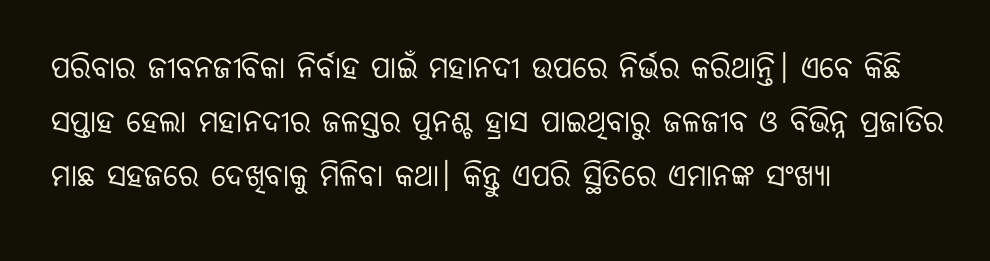ପରିବାର ଜୀବନଜୀବିକା ନିର୍ବାହ ପାଇଁ ମହାନଦୀ ଉପରେ ନିର୍ଭର କରିଥାନ୍ତି। ଏବେ କିଛି ସପ୍ତାହ ହେଲା ମହାନଦୀର ଜଳସ୍ତର ପୁନଶ୍ଚ ହ୍ରାସ ପାଇଥିବାରୁ ଜଳଜୀବ ଓ ବିଭିନ୍ନ ପ୍ରଜାତିର ମାଛ ସହଜରେ ଦେଖିବାକୁ ମିଳିବା କଥା। କିନ୍ତୁ ଏପରି ସ୍ଥିତିରେ ଏମାନଙ୍କ ସଂଖ୍ୟା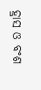ହ୍ରାସ ଓ ବଂଶ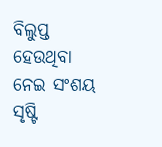ବିଲୁପ୍ତ ହେଉଥିବା ନେଇ ସଂଶୟ ସୃଷ୍ଟି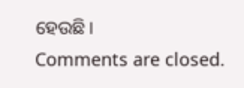ହେଉଛି।
Comments are closed.